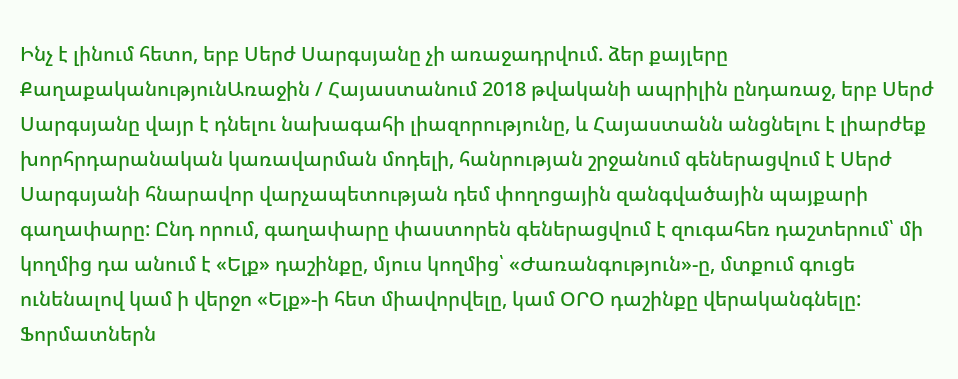Ինչ է լինում հետո, երբ Սերժ Սարգսյանը չի առաջադրվում. ձեր քայլերը
ՔաղաքականությունԱռաջին / Հայաստանում 2018 թվականի ապրիլին ընդառաջ, երբ Սերժ Սարգսյանը վայր է դնելու նախագահի լիազորությունը, և Հայաստանն անցնելու է լիարժեք խորհրդարանական կառավարման մոդելի, հանրության շրջանում գեներացվում է Սերժ Սարգսյանի հնարավոր վարչապետության դեմ փողոցային զանգվածային պայքարի գաղափարը: Ընդ որում, գաղափարը փաստորեն գեներացվում է զուգահեռ դաշտերում՝ մի կողմից դա անում է «Ելք» դաշինքը, մյուս կողմից՝ «Ժառանգություն»-ը, մտքում գուցե ունենալով կամ ի վերջո «Ելք»-ի հետ միավորվելը, կամ ՕՐՕ դաշինքը վերականգնելը: Ֆորմատներն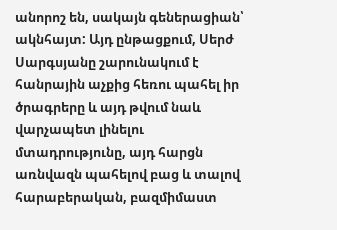անորոշ են, սակայն գեներացիան՝ ակնհայտ: Այդ ընթացքում, Սերժ Սարգսյանը շարունակում է հանրային աչքից հեռու պահել իր ծրագրերը և այդ թվում նաև վարչապետ լինելու մտադրությունը, այդ հարցն առնվազն պահելով բաց և տալով հարաբերական, բազմիմաստ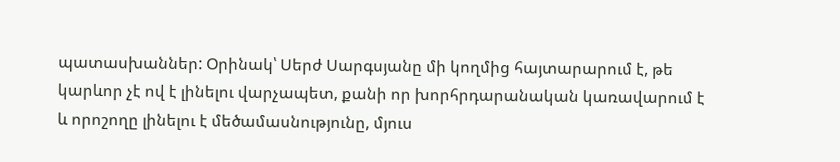պատասխաններ: Օրինակ՝ Սերժ Սարգսյանը մի կողմից հայտարարում է, թե կարևոր չէ ով է լինելու վարչապետ, քանի որ խորհրդարանական կառավարում է և որոշողը լինելու է մեծամասնությունը, մյուս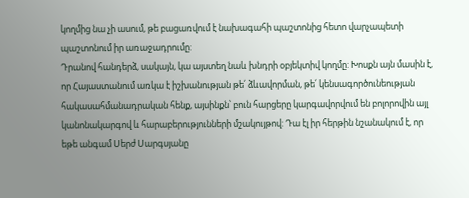կողմից նա չի ասում, թե բացառվում է նախագահի պաշտոնից հետո վարչապետի պաշտոնում իր առաջադրումը:
Դրանով հանդերձ, սակայն, կա այստեղ նաև խնդրի օբյեկտիվ կողմը: Խոսքն այն մասին է, որ Հայաստանում առկա է իշխանության թե՛ ձևավորման, թե՛ կենսագործունեության հակասահմանադրական հենք, այսինքն՝ բուն հարցերը կարգավորվում են բոլորովին այլ կանոնակարգով և հարաբերությունների մշակույթով: Դա էլ իր հերթին նշանակում է, որ եթե անգամ Սերժ Սարգսյանը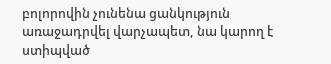բոլորովին չունենա ցանկություն առաջադրվել վարչապետ, նա կարող է ստիպված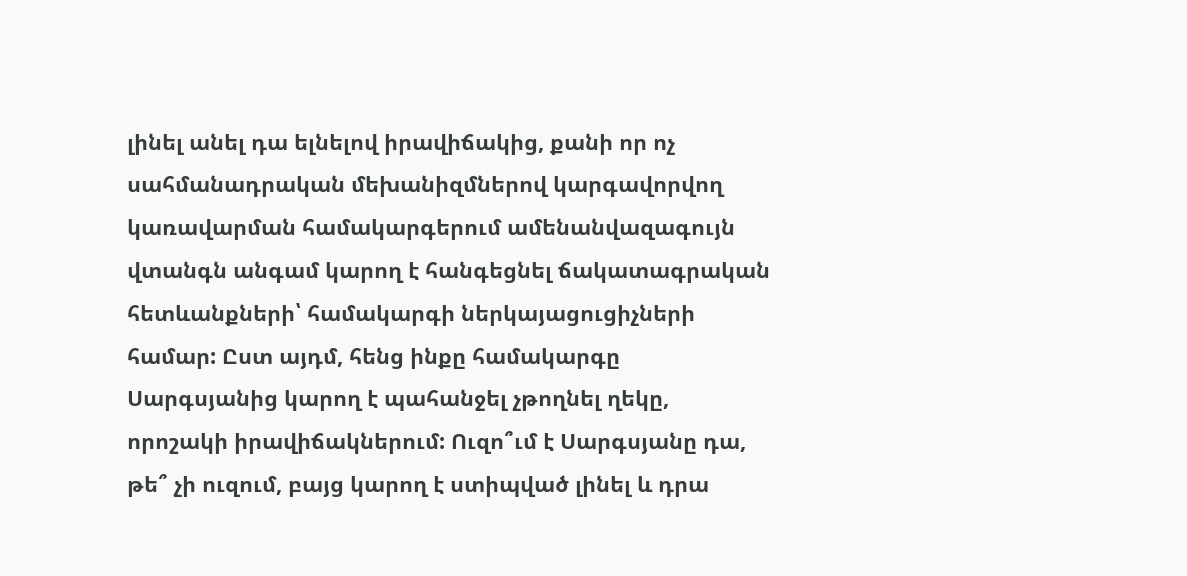լինել անել դա ելնելով իրավիճակից, քանի որ ոչ սահմանադրական մեխանիզմներով կարգավորվող կառավարման համակարգերում ամենանվազագույն վտանգն անգամ կարող է հանգեցնել ճակատագրական հետևանքների՝ համակարգի ներկայացուցիչների համար: Ըստ այդմ, հենց ինքը համակարգը Սարգսյանից կարող է պահանջել չթողնել ղեկը, որոշակի իրավիճակներում: Ուզո՞ւմ է Սարգսյանը դա, թե՞ չի ուզում, բայց կարող է ստիպված լինել և դրա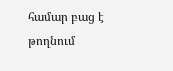համար բաց է թողնում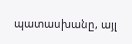պատասխանը, այլ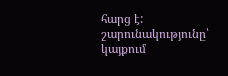հարց է:
շարունակությունը՝ կայքում